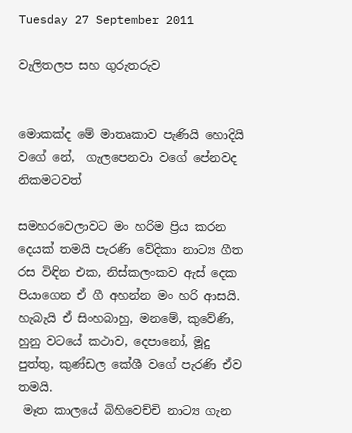Tuesday 27 September 2011

වැලිතලප සහ ගුරුතරුව


මොකක්ද මේ මාතෘකාව පැණියි හොදියි වගේ නේ,  ගැලපෙනවා වගේ පේනවද නිකමටවත්

සමහරවෙලාවට මං හරිම ප්‍රිය කරන දෙයක් තමයි පැරණි වේදිකා නාට්‍ය ගීත රස විඳින එක, නිස්කලංකව ඇස් දෙක පියාගෙන ඒ ගී අහන්න මං හරි ආසයි. හැබැයි ඒ සිංහබාහු, මනමේ, කුවේණි, හුනු වටයේ කථාව, දෙපානෝ, මූදු පුත්තු, කුණ්ඩල කේශී වගේ පැරණි ඒව තමයි.
 මෑත කාලයේ බිහිවෙච්චි නාට්‍ය ගැන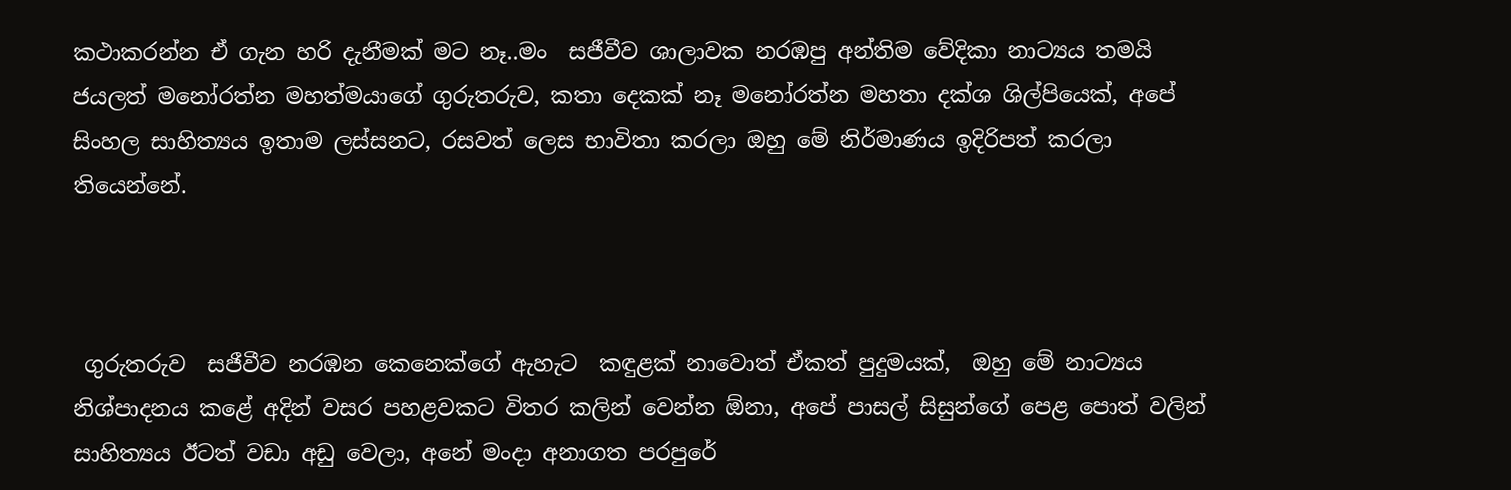කථාකරන්න ඒ ගැන හරි දැනීමක් මට නෑ..මං  සජීවීව ශාලාවක නරඹපු අන්තිම වේදිකා නාට්‍යය තමයි  ජයලත් මනෝරත්න මහත්මයාගේ ගුරුතරුව, කතා දෙකක් නෑ මනෝරත්න මහතා දක්ශ ශිල්පියෙක්, අපේ සිංහල සාහිත්‍යය ඉතාම ලස්සනට, රසවත් ලෙස භාවිතා කරලා ඔහු මේ නිර්මාණය ඉදිරිපත් කරලා තියෙන්නේ.



 ගුරුතරුව  සජීවීව නරඹන කෙනෙක්ගේ ඇහැට  කඳුළක් නාවොත් ඒකත් පුදුමයක්,  ඔහු මේ නාට්‍යය නිශ්පාදනය කළේ අදින් වසර පහළවකට විතර කලින් වෙන්න ඕනා, අපේ පාසල් සිසුන්ගේ පෙළ පොත් වලින් සාහිත්‍යය ඊටත් වඩා අඩු වෙලා, අනේ මංදා අනාගත පරපුරේ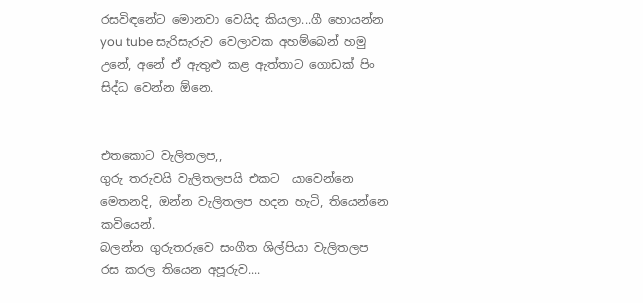රසවිඳනේට මොනවා වෙයිද කියලා...ගී හොයන්න  you tube සැරිසැරුව වෙලාවක අහම්බෙන් හමු උනේ, අනේ ඒ ඇතුළු කළ ඇත්තාට ගොඩක් පිං සිද්ධ වෙන්න ඕනෙ.


එතකොට වැලිතලප,,
ගුරු තරුවයි වැලිතලපයි එකට  යාවෙන්නෙ මෙතනදි, ඔන්න වැලිතලප හදන හැටි, තියෙන්නෙ කවියෙන්.
බලන්න ගුරුතරුවෙ සංගීත ශිල්පියා වැලිතලප රස කරල තියෙන අපූරුව....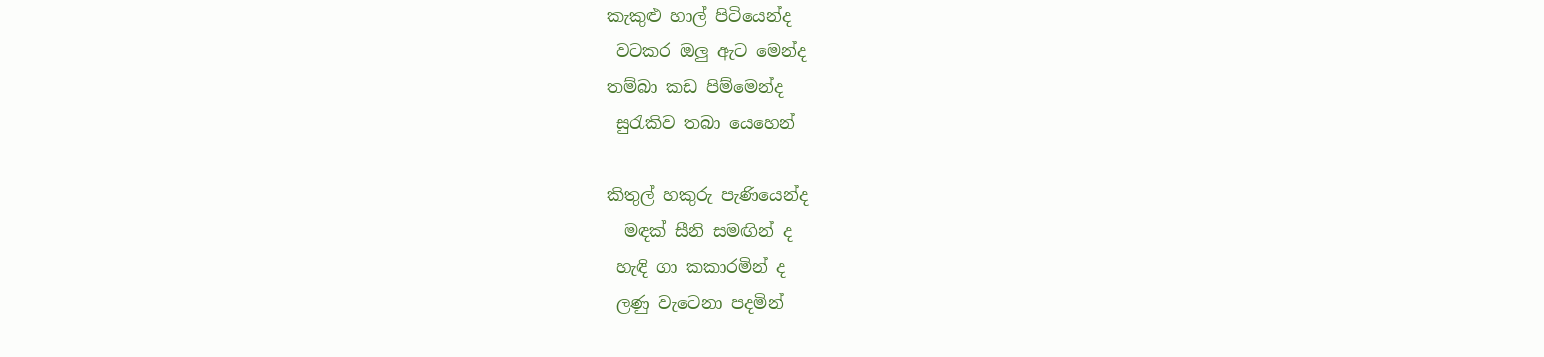කැකුළු හාල් පිටියෙන්ද
 වටකර ඔලු ඇට මෙන්ද
තම්බා කඩ පිම්මෙන්ද
 සුරැකිව තබා යෙහෙන්

කිතුල් හකුරු පැණියෙන්ද
  මඳක් සීනි සමඟින් ද
 හැඳි ගා කකාරමින් ද
 ලණු වැටෙනා පදමින්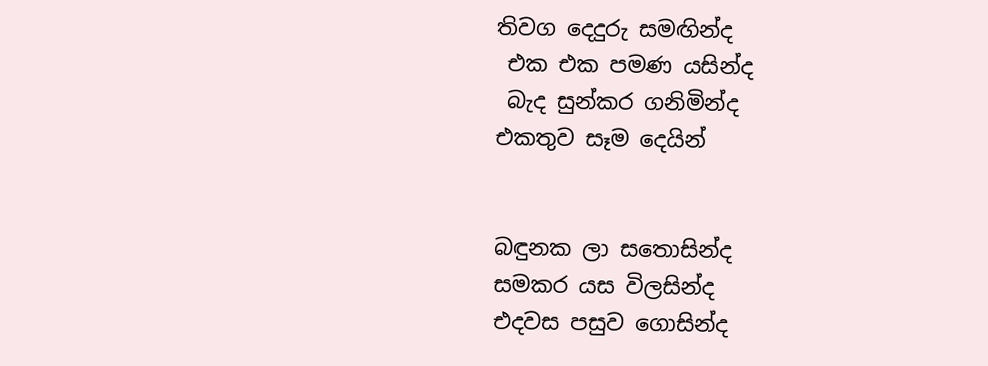තිවග දෙදුරු සමඟින්ද
 එක එක පමණ යසින්ද
 බැද සුන්කර ගනිමින්ද
එකතුව සෑම දෙයින්


බඳුනක ලා සතොසින්ද
සමකර යස විලසින්ද
එදවස පසුව ගොසින්ද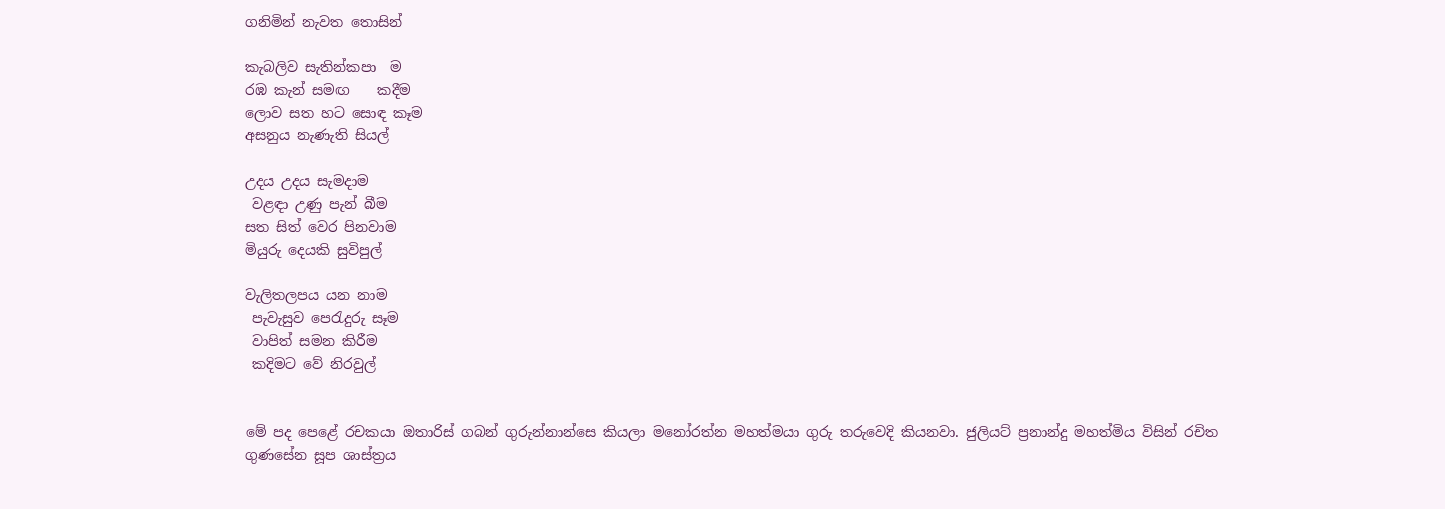ගනිමින් නැවත තොසින්

කැබලිව සැතින්කපා  ම
රඹ කැන් සමඟ    කදීම
ලොව සත හට සොඳ කෑම
අසනුය නැණැති සියල්

උදය උදය සැමදාම
 වළඳා උණු පැන් බීම
සත සිත් වෙර පිනවාම
මියුරු දෙයකි සුවිපුල්

වැලිතලපය යන නාම
 පැවැසුව පෙරැදුරු සෑම
 වාපිත් සමන කිරීම
 කදිමට වේ නිරවුල්


මේ පද පෙළේ රචකයා ඔතාරිස් ගබන් ගුරුන්නාන්සෙ කියලා මනෝරත්න මහත්මයා ගුරු තරුවෙදි කියනවා. ජුලියට් ප්‍රනාන්දු මහත්මිය විසින් රචිත ගුණසේන සූප ශාස්ත්‍රය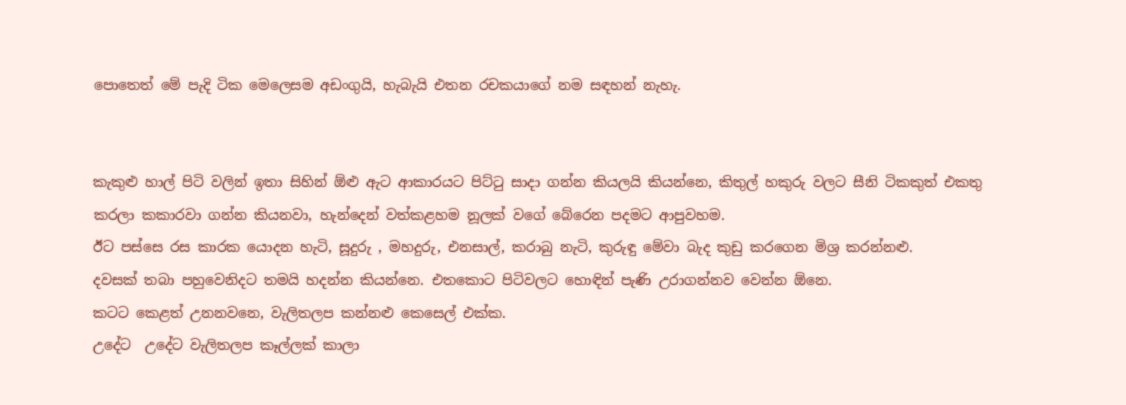පොතෙත් මේ පැදි ටික මෙලෙසම අඩංගුයි, හැබැයි එතන රචකයාගේ නම සඳහන් නැහැ.


කැකුළු හාල් පිටි වලින් ඉතා සිහින් ඕළු ඇට ආකාරයට පිට්ටු සාදා ගන්න කියලයි කියන්නෙ, කිතුල් හකුරු වලට සීනි ටිකකුත් එකතු කරලා කකාරවා ගන්න කියනවා, හැන්දෙන් වත්කළහම නූලක් වගේ බේරෙන පදමට ආපුවහම.
ඊට පස්සෙ රස කාරක යොදන හැටි, සූදුරු , මහදුරු, එනසාල්, කරාබු නැටි, කුරුඳු මේවා බැද කුඩු කරගෙන මිශ්‍ර කරන්නළු.
දවසක් තබා පහුවෙනිදට තමයි හදන්න කියන්නෙ. එතකොට පිටිවලට හොඳින් පැණි උරාගන්නව වෙන්න ඕනෙ.
කටට කෙළත් උනනවනෙ, වැලිතලප කන්නළු කෙසෙල් එක්ක.
උදේට  උදේට වැලිතලප කෑල්ලක් කාලා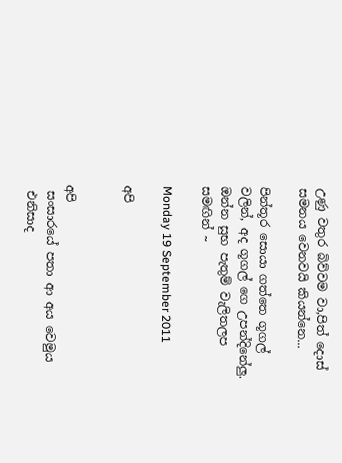උණු වතුර බිව්වම වා,පිත් දොස් සමනය වෙනවයි කියන්නෙ...

පින්තූර සොයා ගත්තෙ ගූගල් වලින්, අද ගූගල් ගෙ උපන්දිනේලු. ඔන්න සුභ පැතුම් වැලිතලප සමඟින් ~

Monday 19 September 2011

අපි


අපි
 සංසාරයේ පතා ආ අය වෙමුය
 එනිසාද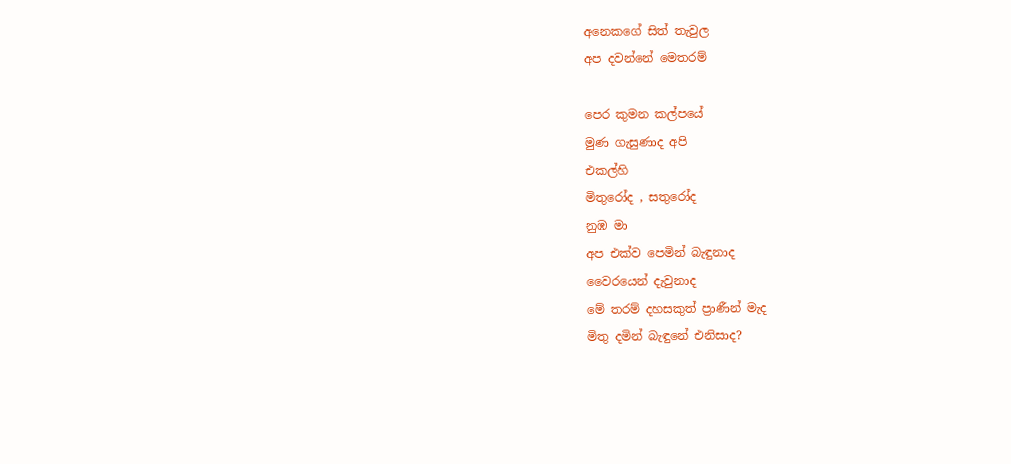අනෙකගේ සිත් තැවුල
අප දවන්නේ මෙතරම්

පෙර කුමන කල්පයේ
මුණ ගැසුණාද අපි
එකල්හි
මිතුරෝද , සතුරෝද
නුඹ මා
අප එක්ව පෙමින් බැඳුනාද
වෛරයෙන් දැවුනාද
මේ තරම් දහසකුත් ප්‍රාණීන් මැද
මිතු දමින් බැඳුනේ එනිසාද?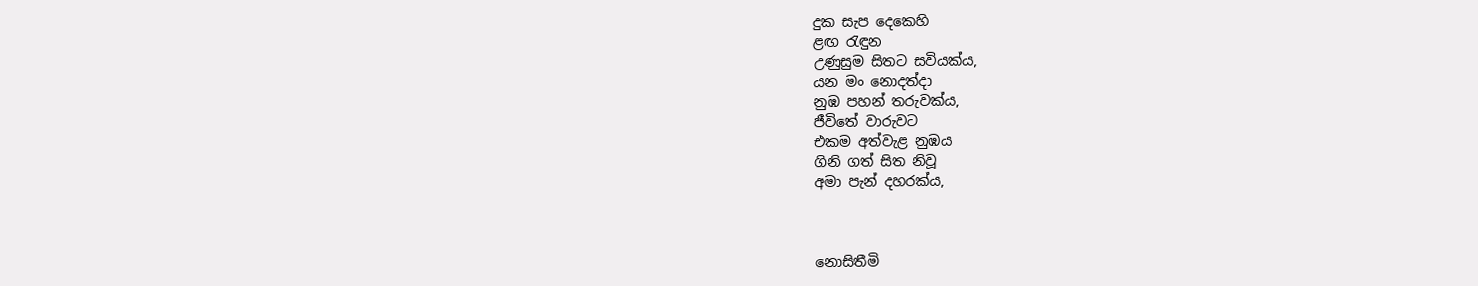දුක සැප දෙකෙහි
ළඟ රැඳුන
උණුසුම සිතට සවියක්ය,
යන මං නොදත්දා
නුඹ පහන් තරුවක්ය,
ජීවිතේ වාරුවට
එකම අත්වැළ නුඹය
ගිනි ගත් සිත නිවූ
අමා පැන් දහරක්ය,



නොසිතීමි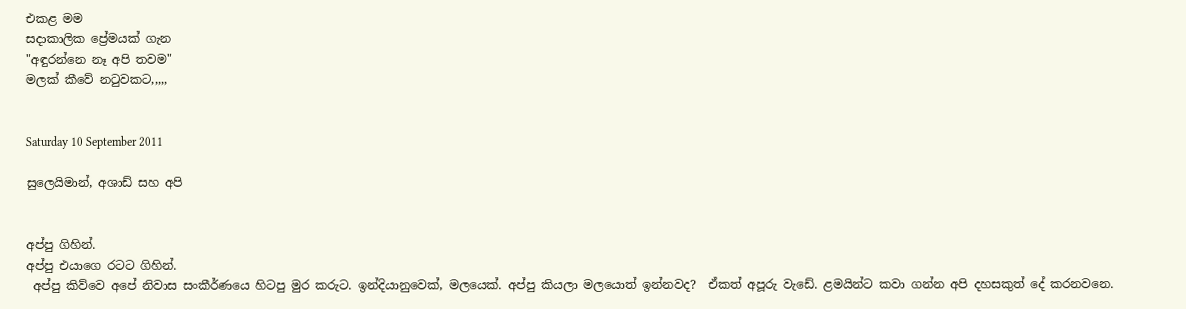එකළ මම
සදාකාලික ප්‍රේමයක් ගැන
"අඳුරන්නෙ නෑ අපි තවම"
මලක් කීවේ නටුවකට,,,,,


Saturday 10 September 2011

සුලෙයිමාන්, අශාඩ් සහ අපි


අප්පු ගිහින්.
අප්පු එයාගෙ රටට ගිහින්.
 අප්පු කිව්වෙ අපේ නිවාස සංකීර්ණයෙ හිටපු මුර කරුට. ඉන්දියානුවෙක්, මලයෙක්. අප්පු කියලා මලයොත් ඉන්නවද?  ඒකත් අපූරු වැඩේ. ළමයින්ට කවා ගන්න අපි දහසකුත් දේ කරනවනෙ.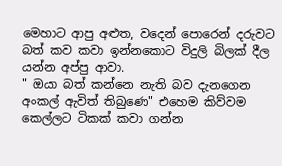මෙහාට ආපු අළුත, වදෙන් පොරෙන් දරුවට බත් කව කවා ඉන්නකොට විදුලි බිලක් දීල යන්න අප්පු ආවා.
" ඔයා බත් කන්නෙ නැති බව දැනගෙන අංකල් ඇවිත් තිබුණෙ" එහෙම කිව්වම කෙල්ලට ටිකක් කවා ගන්න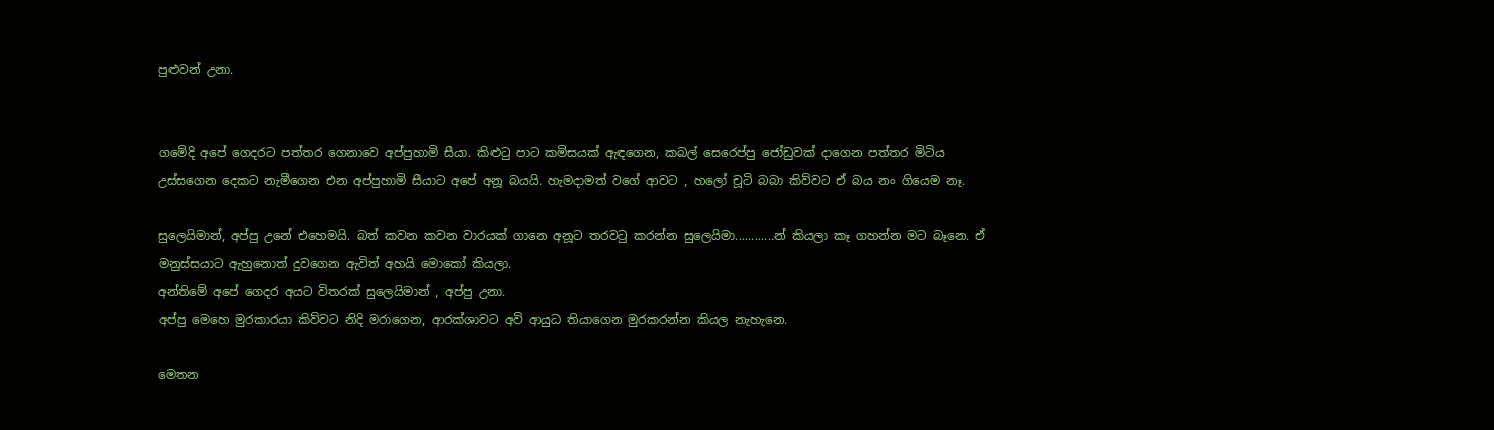පුළුවන් උනා.


ගමේදි අපේ ගෙදරට පත්තර ගෙනාවෙ අප්පුහාමි සීයා. කිළුටු පාට කමිසයක් ඇඳගෙන, කබල් සෙරෙප්පු ජෝඩුවක් දාගෙන පත්තර මිටිය උස්සගෙන දෙකට නැමීගෙන එන අප්පුහාමි සීයාට අපේ අනූ බයයි. හැමදාමත් වගේ ආවට , හලෝ චූටි බබා කිව්වට ඒ බය නං ගියෙම නෑ.

සුලෙයිමාන්, අප්පු උනේ එහෙමයි. බත් කවන කවන වාරයක් ගානෙ අනූට තරවටු කරන්න සුලෙයිමා............න් කියලා කෑ ගහන්න මට බෑනෙ. ඒ මනුස්සයාට ඇහුනොත් දුවගෙන ඇවිත් අහයි මොකෝ කියලා.
අන්තිමේ අපේ ගෙදර අයට විතරක් සුලෙයිමාන් , අප්පු උනා.
අප්පු මෙහෙ මුරකාරයා කිව්වට නිදි මරාගෙන, ආරක්ශාවට අවි ආයුධ තියාගෙන මුරකරන්න කියල නැහැනෙ.

මෙතන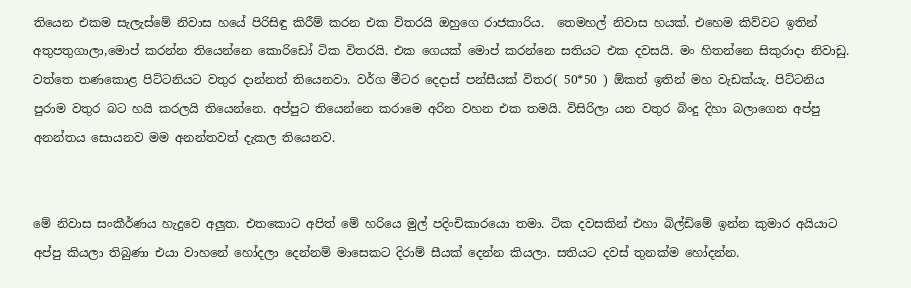තියෙන එකම සැලැස්මේ නිවාස හයේ පිරිසිඳු කිරීම් කරන එක විතරයි ඔහුගෙ රාජකාරිය.  තෙමහල් නිවාස හයක්. එහෙම කිව්වට ඉතින් අතුපතුගාලා,මොප් කරන්න තියෙන්නෙ කොරිඩෝ ටික විතරයි. එක ගෙයක් මොප් කරන්නෙ සතියට එක දවසයි. මං හිතන්නෙ සිකුරාදා නිවාඩු.
වත්තෙ තණකොළ පිට්ටනියට වතුර දාන්නත් තියෙනවා. වර්ග මීටර දෙදාස් පන්සීයක් විතර( 50*50 ) ඕකත් ඉතින් මහ වැඩක්යැ. පිට්ටනිය පුරාම වතුර බට හයි කරලයි තියෙන්නෙ. අප්පුට තියෙන්නෙ කරාමෙ අරින වහන එක තමයි. විසිරිලා යන වතුර බිංදු දිහා බලාගෙන අප්පු අනන්තය සොයනව මම අනන්තවත් දැකල තියෙනව.


මේ නිවාස සංකීර්ණය හැදුවෙ අලුත. එතකොට අපිත් මේ හරියෙ මුල් පදිංචිකාරයො තමා. ටික දවසකින් එහා බිල්ඩිමේ ඉන්න කුමාර අයියාට අප්පු කියලා තිබුණා එයා වාහනේ හෝදලා දෙන්නම් මාසෙකට දිරාම් සීයක් දෙන්න කියලා. සතියට දවස් තුනක්ම හෝදන්න.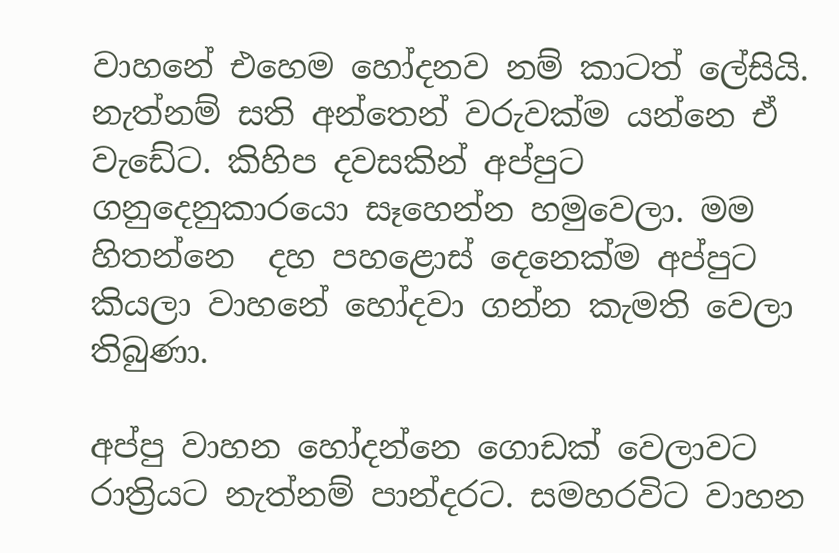වාහනේ එහෙම හෝදනව නම් කාටත් ලේසියි. නැත්නම් සති අන්තෙන් වරුවක්ම යන්නෙ ඒ වැඩේට. කිහිප දවසකින් අප්පුට ගනුදෙනුකාරයො සෑහෙන්න හමුවෙලා. මම හිතන්නෙ  දහ පහළොස් දෙනෙක්ම අප්පුට කියලා වාහනේ හෝදවා ගන්න කැමති වෙලා තිබුණා.

අප්පු වාහන හෝදන්නෙ ගොඩක් වෙලාවට රාත්‍රියට නැත්නම් පාන්දරට. සමහරවිට වාහන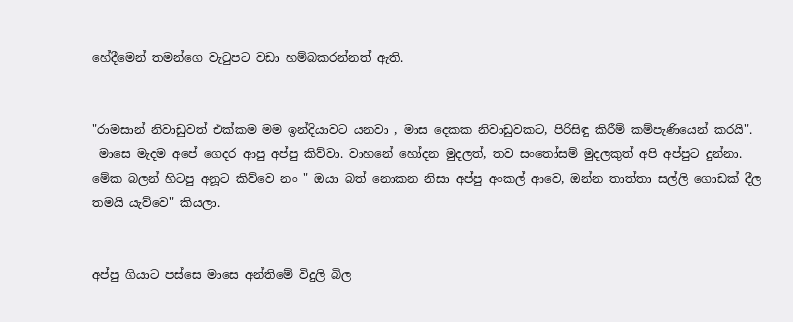හේදීමෙන් තමන්ගෙ වැටුපට වඩා හම්බකරන්නත් ඇති.


"රාමසාන් නිවාඩුවත් එක්කම මම ඉන්දියාවට යනවා , මාස දෙකක නිවාඩුවකට, පිරිසිඳු කිරීම් කම්පැණියෙන් කරයි".
 මාසෙ මැදම අපේ ගෙදර ආපු අප්පු කිව්වා. වාහනේ හෝදන මුදලත්, තව සංතෝසම් මුදලකුත් අපි අප්පුට දුන්නා.
මේක බලන් හිටපු අනූට කිව්වෙ නං " ඔයා බත් නොකන නිසා අප්පු අංකල් ආවෙ, ඔන්න තාත්තා සල්ලි ගොඩක් දීල තමයි යැව්වෙ" කියලා.


අප්පු ගියාට පස්සෙ මාසෙ අන්තිමේ විදුලි බිල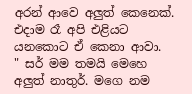අරන් ආවෙ අලුත් කෙනෙක්. එදාම රෑ අපි එළියට යනකොට ඒ කෙනා ආවා.
" සර් මම තමයි මෙහෙ අලුත් නාතුර්. මගෙ නම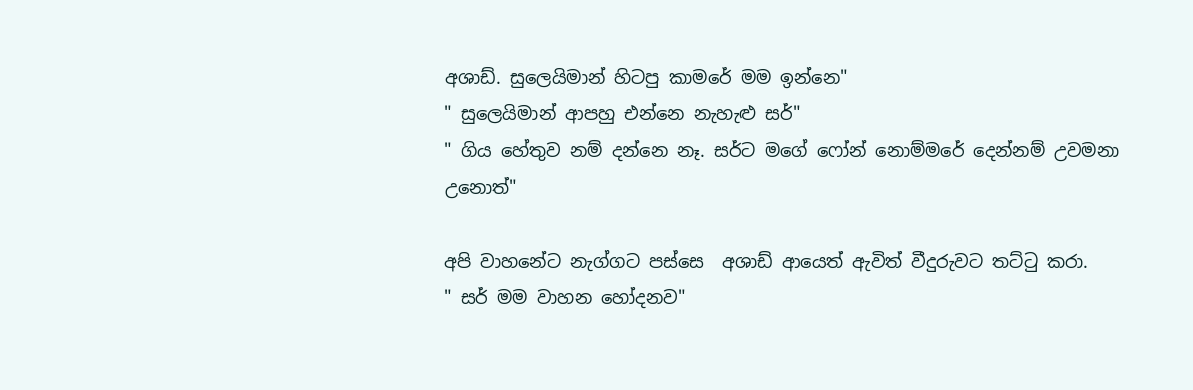අශාඩ්. සුලෙයිමාන් හිටපු කාමරේ මම ඉන්නෙ"
" සුලෙයිමාන් ආපහු එන්නෙ නැහැළු සර්"
" ගිය හේතුව නම් දන්නෙ නෑ. සර්ට මගේ ෆෝන් නොම්මරේ දෙන්නම් උවමනා උනොත්"

අපි වාහනේට නැග්ගට පස්සෙ  අශාඩ් ආයෙත් ඇවිත් වීදුරුවට තට්ටු කරා.
" සර් මම වාහන හෝදනව"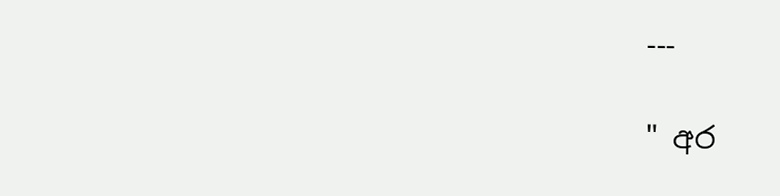---

" අර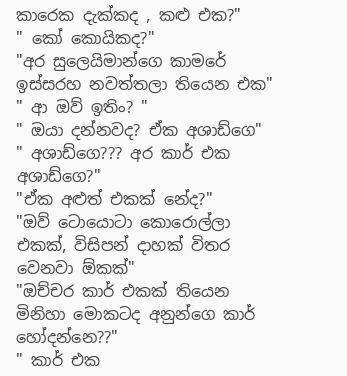කාරෙක දැක්කද , කළු එක?"
" කෝ කොයිකද?"
"අර සුලෙයිමාන්ගෙ කාමරේ ඉස්සරහ නවත්තලා තියෙන එක"
" ආ ඔව් ඉතිං? "
" ඔයා දන්නවද? ඒක අශාඩ්ගෙ"
" අශාඩ්ගෙ??? අර කාර් එක අශාඩ්ගෙ?"
"ඒක අළුත් එකක් නේද?"
"ඔව් ටොයොටා කොරොල්ලා එකක්, විසිපන් දාහක් විතර වෙනවා ඕකක්"
"ඔච්චර කාර් එකක් තියෙන මිනිහා මොකටද අනුන්ගෙ කාර් හෝදන්නෙ??"
" කාර් එක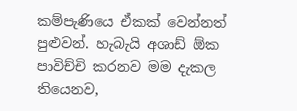කම්පැණියෙ ඒකක් වෙන්නත් පුළුවන්. හැබැයි අශාඩ් ඕක පාවිච්චි කරනව මම දැකල තියෙනව,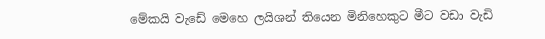මේකයි වැඩේ මෙහෙ ලයිශන් තියෙන මිනිහෙකුට මීට වඩා වැඩි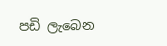පඩි ලැබෙන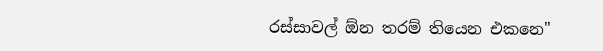රස්සාවල් ඕන තරම් තියෙන එකනෙ"